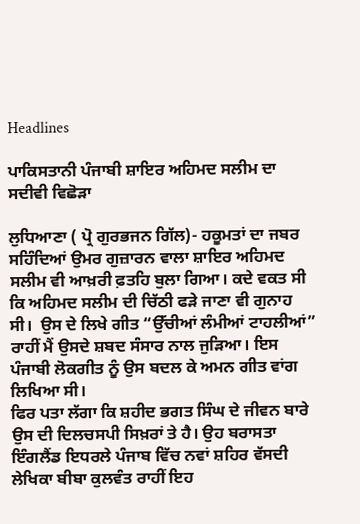Headlines

ਪਾਕਿਸਤਾਨੀ ਪੰਜਾਬੀ ਸ਼ਾਇਰ ਅਹਿਮਦ ਸਲੀਮ ਦਾ ਸਦੀਵੀ ਵਿਛੋੜਾ

ਲੁਧਿਆਣਾ ( ਪ੍ਰੋ ਗੁਰਭਜਨ ਗਿੱਲ)- ਹਕੂਮਤਾਂ ਦਾ ਜਬਰ ਸਹਿੰਦਿਆਂ ਉਮਰ ਗੁਜ਼ਾਰਨ ਵਾਲਾ ਸ਼ਾਇਰ ਅਹਿਮਦ ਸਲੀਮ ਵੀ ਆਖ਼ਰੀ ਫ਼ਤਹਿ ਬੁਲਾ ਗਿਆ। ਕਦੇ ਵਕਤ ਸੀ ਕਿ ਅਹਿਮਦ ਸਲੀਮ ਦੀ ਚਿੱਠੀ ਫੜੇ ਜਾਣਾ ਵੀ ਗੁਨਾਹ ਸੀ।  ਉਸ ਦੇ ਲਿਖੇ ਗੀਤ “ਉੱਚੀਆਂ ਲੰਮੀਆਂ ਟਾਹਲੀਆਂ” ਰਾਹੀਂ ਮੈਂ ਉਸਦੇ ਸ਼ਬਦ ਸੰਸਾਰ ਨਾਲ ਜੁੜਿਆ। ਇਸ ਪੰਜਾਬੀ ਲੋਕਗੀਤ ਨੂੰ ਉਸ ਬਦਲ ਕੇ ਅਮਨ ਗੀਤ ਵਾਂਗ ਲਿਖਿਆ ਸੀ।
ਫਿਰ ਪਤਾ ਲੱਗਾ ਕਿ ਸ਼ਹੀਦ ਭਗਤ ਸਿੰਘ ਦੇ ਜੀਵਨ ਬਾਰੇ ਉਸ ਦੀ ਦਿਲਚਸਪੀ ਸਿਖ਼ਰਾਂ ਤੇ ਹੈ। ਉਹ ਬਰਾਸਤਾ ਇੰਗਲੈਂਡ ਇਧਰਲੇ ਪੰਜਾਬ ਵਿੱਚ ਨਵਾਂ ਸ਼ਹਿਰ ਵੱਸਦੀ ਲੇਖਿਕਾ ਬੀਬਾ ਕੁਲਵੰਤ ਰਾਹੀਂ ਇਹ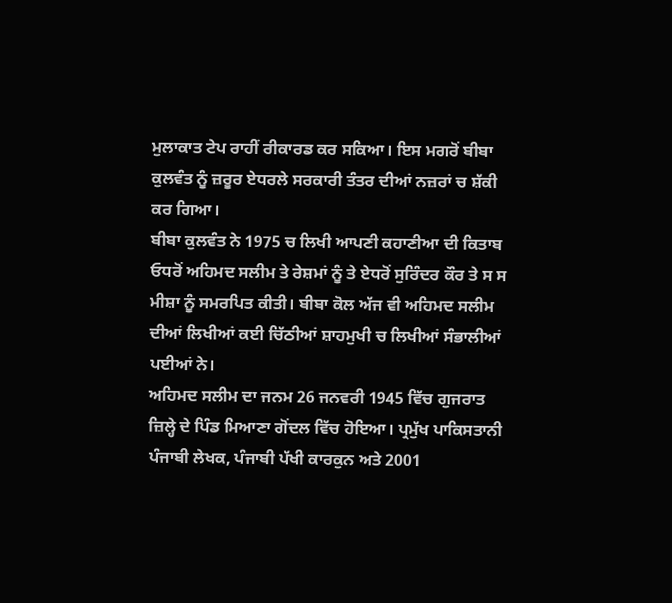ਮੁਲਾਕਾਤ ਟੇਪ ਰਾਹੀਂ ਰੀਕਾਰਡ ਕਰ ਸਕਿਆ। ਇਸ ਮਗਰੋਂ ਬੀਬਾ ਕੁਲਵੰਤ ਨੂੰ ਜ਼ਰੂਰ ਏਧਰਲੇ ਸਰਕਾਰੀ ਤੰਤਰ ਦੀਆਂ ਨਜ਼ਰਾਂ ਚ ਸ਼ੱਕੀ ਕਰ ਗਿਆ।
ਬੀਬਾ ਕੁਲਵੰਤ ਨੇ 1975 ਚ ਲਿਖੀ ਆਪਣੀ ਕਹਾਣੀਆ ਦੀ ਕਿਤਾਬ ਓਧਰੋਂ ਅਹਿਮਦ ਸਲੀਮ ਤੇ ਰੇਸ਼ਮਾਂ ਨੂੰ ਤੇ ਏਧਰੋਂ ਸੁਰਿੰਦਰ ਕੌਰ ਤੇ ਸ ਸ ਮੀਸ਼ਾ ਨੂੰ ਸਮਰਪਿਤ ਕੀਤੀ। ਬੀਬਾ ਕੋਲ ਅੱਜ ਵੀ ਅਹਿਮਦ ਸਲੀਮ ਦੀਆਂ ਲਿਖੀਆਂ ਕਈ ਚਿੱਠੀਆਂ ਸ਼ਾਹਮੁਖੀ ਚ ਲਿਖੀਆਂ ਸੰਭਾਲੀਆਂ ਪਈਆਂ ਨੇ।
ਅਹਿਮਦ ਸਲੀਮ ਦਾ ਜਨਮ 26 ਜਨਵਰੀ 1945 ਵਿੱਚ ਗੁਜਰਾਤ ਜ਼ਿਲ੍ਹੇ ਦੇ ਪਿੰਡ ਮਿਆਣਾ ਗੋਂਦਲ ਵਿੱਚ ਹੋਇਆ। ਪ੍ਰਮੁੱਖ ਪਾਕਿਸਤਾਨੀ ਪੰਜਾਬੀ ਲੇਖਕ, ਪੰਜਾਬੀ ਪੱਖੀ ਕਾਰਕੁਨ ਅਤੇ 2001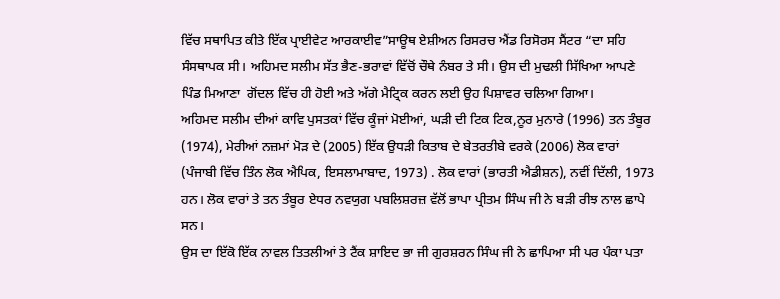ਵਿੱਚ ਸਥਾਪਿਤ ਕੀਤੇ ਇੱਕ ਪ੍ਰਾਈਵੇਟ ਆਰਕਾਈਵ”ਸਾਊਥ ਏਸ਼ੀਅਨ ਰਿਸਰਚ ਐਂਡ ਰਿਸੋਰਸ ਸੈਂਟਰ “ਦਾ ਸਹਿ ਸੰਸਥਾਪਕ ਸੀ। ਅਹਿਮਦ ਸਲੀਮ ਸੱਤ ਭੈਣ-ਭਰਾਵਾਂ ਵਿੱਚੋਂ ਚੌਥੇ ਨੰਬਰ ਤੇ ਸੀ। ਉਸ ਦੀ ਮੁਢਲੀ ਸਿੱਖਿਆ ਆਪਣੇ ਪਿੰਡ ਮਿਆਣਾ  ਗੋਂਦਲ ਵਿੱਚ ਹੀ ਹੋਈ ਅਤੇ ਅੱਗੇ ਮੈਟ੍ਰਿਕ ਕਰਨ ਲਈ ਉਹ ਪਿਸ਼ਾਵਰ ਚਲਿਆ ਗਿਆ।
ਅਹਿਮਦ ਸਲੀਮ ਦੀਆਂ ਕਾਵਿ ਪੁਸਤਕਾਂ ਵਿੱਚ ਕੂੰਜਾਂ ਮੋਈਆਂ, ਘੜੀ ਦੀ ਟਿਕ ਟਿਕ,ਨੂਰ ਮੁਨਾਰੇ (1996) ਤਨ ਤੰਬੂਰ (1974), ਮੇਰੀਆਂ ਨਜ਼ਮਾਂ ਮੋੜ ਦੇ (2005) ਇੱਕ ਉਧੜੀ ਕਿਤਾਬ ਦੇ ਬੇਤਰਤੀਬੇ ਵਰਕੇ (2006) ਲੋਕ ਵਾਰਾਂ (ਪੰਜਾਬੀ ਵਿੱਚ ਤਿੰਨ ਲੋਕ ਐਪਿਕ, ਇਸਲਾਮਾਬਾਦ, 1973) . ਲੋਕ ਵਾਰਾਂ (ਭਾਰਤੀ ਐਡੀਸ਼ਨ), ਨਵੀਂ ਦਿੱਲੀ, 1973 ਹਨ। ਲੋਕ ਵਾਰਾਂ ਤੇ ਤਨ ਤੰਬੂਰ ਏਧਰ ਨਵਯੁਗ ਪਬਲਿਸ਼ਰਜ਼ ਵੱਲੋਂ ਭਾਪਾ ਪ੍ਰੀਤਮ ਸਿੰਘ ਜੀ ਨੇ ਬੜੀ ਰੀਝ ਨਾਲ ਛਾਪੇ ਸਨ।
ਉਸ ਦਾ ਇੱਕੋ ਇੱਕ ਨਾਵਲ ਤਿਤਲੀਆਂ ਤੇ ਟੈਂਕ ਸ਼ਾਇਦ ਭਾ ਜੀ ਗੁਰਸ਼ਰਨ ਸਿੰਘ ਜੀ ਨੇ ਛਾਪਿਆ ਸੀ ਪਰ ਪੰਕਾ ਪਤਾ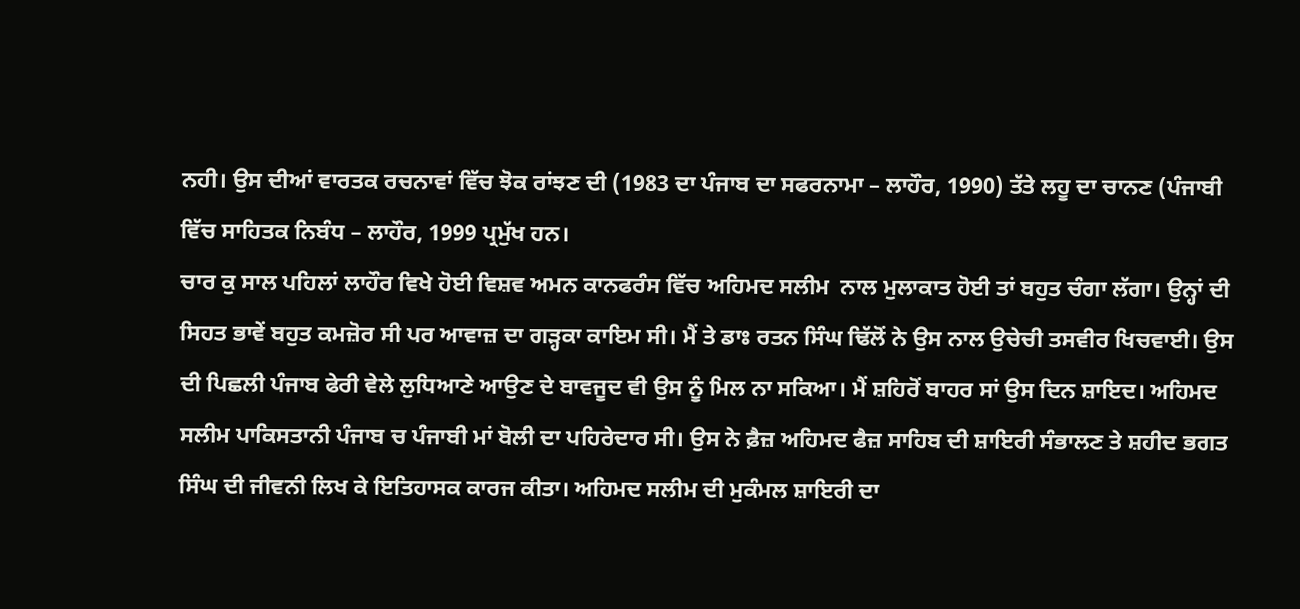ਨਹੀ। ਉਸ ਦੀਆਂ ਵਾਰਤਕ ਰਚਨਾਵਾਂ ਵਿੱਚ ਝੋਕ ਰਾਂਝਣ ਦੀ (1983 ਦਾ ਪੰਜਾਬ ਦਾ ਸਫਰਨਾਮਾ – ਲਾਹੌਰ, 1990) ਤੱਤੇ ਲਹੂ ਦਾ ਚਾਨਣ (ਪੰਜਾਬੀ ਵਿੱਚ ਸਾਹਿਤਕ ਨਿਬੰਧ – ਲਾਹੌਰ, 1999 ਪ੍ਰਮੁੱਖ ਹਨ।
ਚਾਰ ਕੁ ਸਾਲ ਪਹਿਲਾਂ ਲਾਹੌਰ ਵਿਖੇ ਹੋਈ ਵਿਸ਼ਵ ਅਮਨ ਕਾਨਫਰੰਸ ਵਿੱਚ ਅਹਿਮਦ ਸਲੀਮ  ਨਾਲ ਮੁਲਾਕਾਤ ਹੋਈ ਤਾਂ ਬਹੁਤ ਚੰਗਾ ਲੱਗਾ। ਉਨ੍ਹਾਂ ਦੀ ਸਿਹਤ ਭਾਵੇਂ ਬਹੁਤ ਕਮਜ਼ੋਰ ਸੀ ਪਰ ਆਵਾਜ਼ ਦਾ ਗੜ੍ਹਕਾ ਕਾਇਮ ਸੀ। ਮੈਂ ਤੇ ਡਾਃ ਰਤਨ ਸਿੰਘ ਢਿੱਲੋਂ ਨੇ ਉਸ ਨਾਲ ਉਚੇਚੀ ਤਸਵੀਰ ਖਿਚਵਾਈ। ਉਸ ਦੀ ਪਿਛਲੀ ਪੰਜਾਬ ਫੇਰੀ ਵੇਲੇ ਲੁਧਿਆਣੇ ਆਉਣ ਦੇ ਬਾਵਜੂਦ ਵੀ ਉਸ ਨੂੰ ਮਿਲ ਨਾ ਸਕਿਆ। ਮੈਂ ਸ਼ਹਿਰੋਂ ਬਾਹਰ ਸਾਂ ਉਸ ਦਿਨ ਸ਼ਾਇਦ। ਅਹਿਮਦ ਸਲੀਮ ਪਾਕਿਸਤਾਨੀ ਪੰਜਾਬ ਚ ਪੰਜਾਬੀ ਮਾਂ ਬੋਲੀ ਦਾ ਪਹਿਰੇਦਾਰ ਸੀ। ਉਸ ਨੇ ਫ਼ੈਜ਼ ਅਹਿਮਦ ਫੈਜ਼ ਸਾਹਿਬ ਦੀ ਸ਼ਾਇਰੀ ਸੰਭਾਲਣ ਤੇ ਸ਼ਹੀਦ ਭਗਤ ਸਿੰਘ ਦੀ ਜੀਵਨੀ ਲਿਖ ਕੇ ਇਤਿਹਾਸਕ ਕਾਰਜ ਕੀਤਾ। ਅਹਿਮਦ ਸਲੀਮ ਦੀ ਮੁਕੰਮਲ ਸ਼ਾਇਰੀ ਦਾ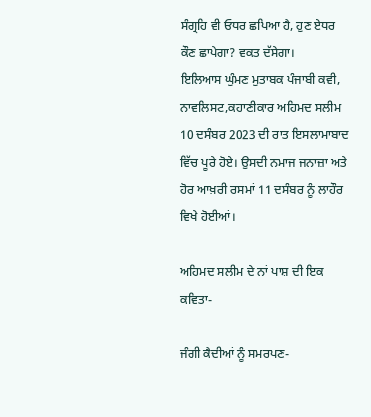ਸੰਗ੍ਰਹਿ ਵੀ ਓਧਰ ਛਪਿਆ ਹੈ, ਹੁਣ ਏਧਰ ਕੌਣ ਛਾਪੇਗਾ? ਵਕਤ ਦੱਸੇਗਾ।
ਇਲਿਆਸ ਘੁੰਮਣ ਮੁਤਾਬਕ ਪੰਜਾਬੀ ਕਵੀ, ਨਾਵਲਿਸਟ,ਕਹਾਣੀਕਾਰ ਅਹਿਮਦ ਸਲੀਮ 10 ਦਸੰਬਰ 2023 ਦੀ ਰਾਤ ਇਸਲਾਮਾਬਾਦ ਵਿੱਚ ਪੂਰੇ ਹੋਏ। ਉਸਦੀ ਨਮਾਜ ਜਨਾਜ਼ਾ ਅਤੇ ਹੋਰ ਆਖ਼ਰੀ ਰਸਮਾਂ 11 ਦਸੰਬਰ ਨੂੰ ਲਾਹੌਰ ਵਿਖੇ ਹੋਈਆਂ।

ਅਹਿਮਦ ਸਲੀਮ ਦੇ ਨਾਂ ਪਾਸ਼ ਦੀ ਇਕ ਕਵਿਤਾ-

ਜੰਗੀ ਕੈਦੀਆਂ ਨੂੰ ਸਮਰਪਣ-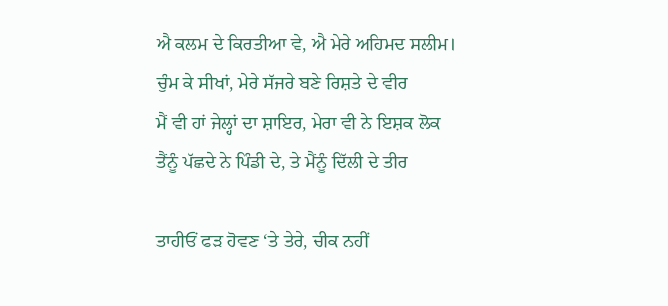ਐ ਕਲਮ ਦੇ ਕਿਰਤੀਆ ਵੇ, ਐ ਮੇਰੇ ਅਹਿਮਦ ਸਲੀਮ।
ਚੁੰਮ ਕੇ ਸੀਖਾਂ, ਮੇਰੇ ਸੱਜਰੇ ਬਣੇ ਰਿਸ਼ਤੇ ਦੇ ਵੀਰ
ਮੈਂ ਵੀ ਹਾਂ ਜੇਲ੍ਹਾਂ ਦਾ ਸ਼ਾਇਰ, ਮੇਰਾ ਵੀ ਨੇ ਇਸ਼ਕ ਲੋਕ
ਤੈਂਨੂੰ ਪੱਛਦੇ ਨੇ ਪਿੰਡੀ ਦੇ, ਤੇ ਮੈਂਨੂੰ ਦਿੱਲੀ ਦੇ ਤੀਰ

ਤਾਹੀਓਂ ਫੜ ਹੋਵਣ ‘ਤੇ ਤੇਰੇ, ਚੀਕ ਨਹੀਂ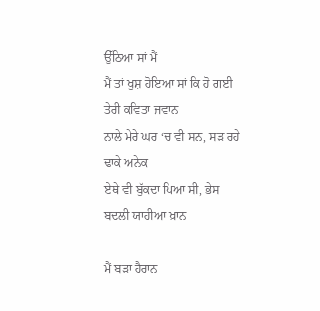ਉੱਠਿਆ ਸਾਂ ਮੈਂ
ਮੈਂ ਤਾਂ ਖੁਸ਼ ਹੋਇਆ ਸਾਂ ਕਿ ਹੋ ਗਈ ਤੇਰੀ ਕਵਿਤਾ ਜਵਾਨ
ਨਾਲੇ ਮੇਰੇ ਘਰ ‘ਚ ਵੀ ਸਨ, ਸੜ ਰਹੇ ਢਾਕੇ ਅਨੇਕ
ਏਥੇ ਵੀ ਬੁੱਕਦਾ ਪਿਆ ਸੀ, ਭੇਸ ਬਦਲੀ ਯਾਹੀਆ ਖ਼ਾਨ

ਮੈਂ ਬੜਾ ਹੈਰਾਨ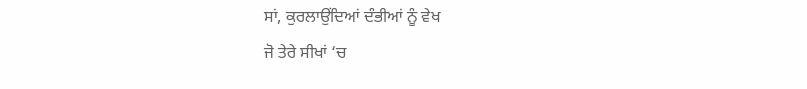ਸਾਂ, ਕੁਰਲਾਉਂਦਿਆਂ ਦੰਭੀਆਂ ਨੂੰ ਵੇਖ
ਜੋ ਤੇਰੇ ਸੀਖਾਂ ‘ਚ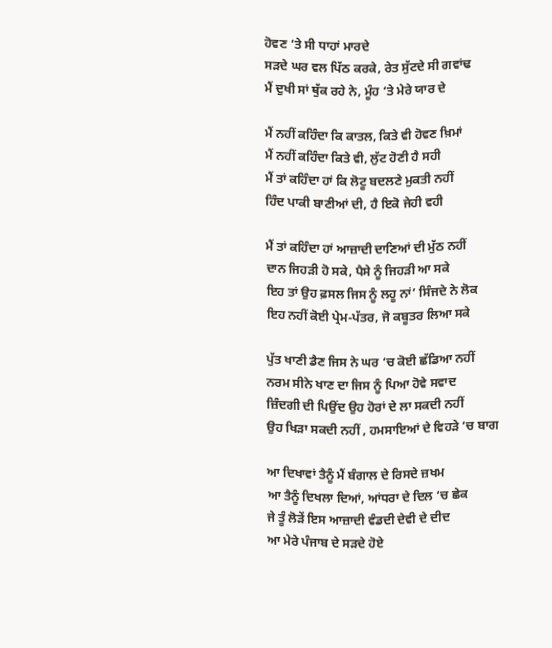ਹੋਵਣ ‘ਤੇ ਸੀ ਧਾਹਾਂ ਮਾਰਦੇ
ਸੜਦੇ ਘਰ ਵਲ ਪਿੱਠ ਕਰਕੇ, ਰੇਤ ਸੁੱਟਦੇ ਸੀ ਗਵਾਂਢ
ਮੈਂ ਦੁਖੀ ਸਾਂ ਥੁੱਕ ਰਹੇ ਨੇ, ਮੂੰਹ ‘ਤੇ ਮੇਰੇ ਯਾਰ ਦੇ

ਮੈਂ ਨਹੀਂ ਕਹਿੰਦਾ ਕਿ ਕਾਤਲ, ਕਿਤੇ ਵੀ ਹੋਵਣ ਖ਼ਿਮਾਂ
ਮੈਂ ਨਹੀਂ ਕਹਿੰਦਾ ਕਿਤੇ ਵੀ, ਲੁੱਟ ਹੋਣੀ ਹੈ ਸਹੀ
ਮੈਂ ਤਾਂ ਕਹਿੰਦਾ ਹਾਂ ਕਿ ਲੋਟੂ ਬਦਲਣੇ ਮੁਕਤੀ ਨਹੀਂ
ਹਿੰਦ ਪਾਕੀ ਬਾਣੀਆਂ ਦੀ, ਹੈ ਇਕੋ ਜੇਹੀ ਵਹੀ

ਮੈਂ ਤਾਂ ਕਹਿੰਦਾ ਹਾਂ ਆਜ਼ਾਦੀ ਦਾਣਿਆਂ ਦੀ ਮੁੱਠ ਨਹੀਂ
ਦਾਨ ਜਿਹੜੀ ਹੋ ਸਕੇ, ਪੈਸੇ ਨੂੰ ਜਿਹੜੀ ਆ ਸਕੇ
ਇਹ ਤਾਂ ਉਹ ਫ਼ਸਲ ਜਿਸ ਨੂੰ ਲਹੂ ਨਾਂ’ ਸਿੰਜਦੇ ਨੇ ਲੋਕ
ਇਹ ਨਹੀਂ ਕੋਈ ਪ੍ਰੇਮ-ਪੱਤਰ, ਜੋ ਕਬੂਤਰ ਲਿਆ ਸਕੇ

ਪੁੱਤ ਖਾਣੀ ਡੈਣ ਜਿਸ ਨੇ ਘਰ ‘ਚ ਕੋਈ ਛੱਡਿਆ ਨਹੀਂ
ਨਰਮ ਸੀਨੇ ਖਾਣ ਦਾ ਜਿਸ ਨੂੰ ਪਿਆ ਹੋਵੇ ਸਵਾਦ
ਜ਼ਿੰਦਗੀ ਦੀ ਪਿਉਂਦ ਉਹ ਹੋਰਾਂ ਦੇ ਲਾ ਸਕਦੀ ਨਹੀਂ
ਉਹ ਖਿੜਾ ਸਕਦੀ ਨਹੀਂ , ਹਮਸਾਇਆਂ ਦੇ ਵਿਹੜੇ ‘ਚ ਬਾਗ

ਆ ਦਿਖਾਵਾਂ ਤੈਨੂੰ ਮੈਂ ਬੰਗਾਲ ਦੇ ਰਿਸਦੇ ਜ਼ਖਮ
ਆ ਤੈਨੂੰ ਦਿਖਲਾ ਦਿਆਂ, ਆਂਧਰਾ ਦੇ ਦਿਲ ‘ਚ ਛੇਕ
ਜੇ ਤੂੰ ਲੋੜੇਂ ਇਸ ਆਜ਼ਾਦੀ ਵੰਡਦੀ ਦੇਵੀ ਦੇ ਦੀਦ
ਆ ਮੇਰੇ ਪੰਜਾਬ ਦੇ ਸੜਦੇ ਹੋਏ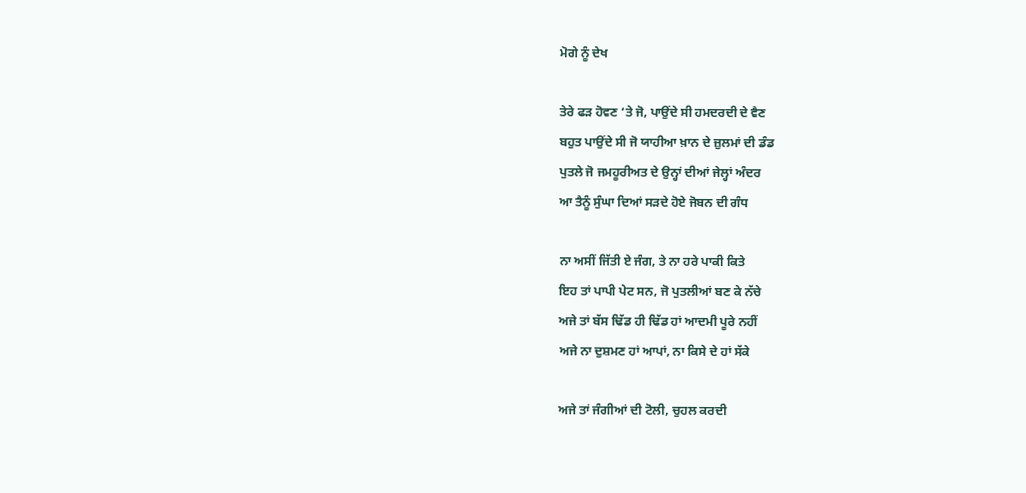ਮੋਗੇ ਨੂੰ ਦੇਖ

ਤੇਰੇ ਫੜ ਹੋਵਣ ‘ਤੇ ਜੋ, ਪਾਉਂਦੇ ਸੀ ਹਮਦਰਦੀ ਦੇ ਵੈਣ
ਬਹੁਤ ਪਾਉਂਦੇ ਸੀ ਜੋ ਯਾਹੀਆ ਖ਼ਾਨ ਦੇ ਜ਼ੁਲਮਾਂ ਦੀ ਡੰਡ
ਪੁਤਲੇ ਜੋ ਜਮਹੂਰੀਅਤ ਦੇ ਉਨ੍ਹਾਂ ਦੀਆਂ ਜੇਲ੍ਹਾਂ ਅੰਦਰ
ਆ ਤੈਨੂੰ ਸੁੰਘਾ ਦਿਆਂ ਸੜਦੇ ਹੋਏ ਜੋਬਨ ਦੀ ਗੰਧ

ਨਾ ਅਸੀਂ ਜਿੱਤੀ ਏ ਜੰਗ, ਤੇ ਨਾ ਹਰੇ ਪਾਕੀ ਕਿਤੇ
ਇਹ ਤਾਂ ਪਾਪੀ ਪੇਟ ਸਨ, ਜੋ ਪੁਤਲੀਆਂ ਬਣ ਕੇ ਨੱਚੇ
ਅਜੇ ਤਾਂ ਬੱਸ ਢਿੱਡ ਹੀ ਢਿੱਡ ਹਾਂ ਆਦਮੀ ਪੂਰੇ ਨਹੀਂ
ਅਜੇ ਨਾ ਦੁਸ਼ਮਣ ਹਾਂ ਆਪਾਂ, ਨਾ ਕਿਸੇ ਦੇ ਹਾਂ ਸੱਕੇ

ਅਜੇ ਤਾਂ ਜੰਗੀਆਂ ਦੀ ਟੋਲੀ, ਚੁਹਲ ਕਰਦੀ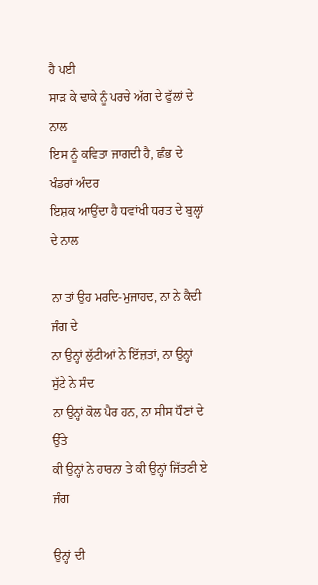ਹੈ ਪਈ
ਸਾੜ ਕੇ ਢਾਕੇ ਨੂੰ ਪਰਚੇ ਅੱਗ ਦੇ ਫੁੱਲਾਂ ਦੇ ਨਾਲ
ਇਸ ਨੂੰ ਕਵਿਤਾ ਜਾਗਦੀ ਹੈ, ਛੰਭ ਦੇ ਖੰਡਰਾਂ ਅੰਦਰ
ਇਸ਼ਕ ਆਉਂਦਾ ਹੈ ਧਵਾਂਖੀ ਧਰਤ ਦੇ ਬੁਲ੍ਹਾਂ ਦੇ ਨਾਲ

ਨਾ ਤਾਂ ਉਹ ਮਰਦਿ-ਮੁਜਾਹਦ, ਨਾ ਨੇ ਕੈਦੀ ਜੰਗ ਦੇ
ਨਾ ਉਨ੍ਹਾਂ ਲੁੱਟੀਆਂ ਨੇ ਇੱਜ਼ਤਾਂ, ਨਾ ਉਨ੍ਹਾਂ ਸੁੱਟੇ ਨੇ ਸੰਦ
ਨਾ ਉਨ੍ਹਾਂ ਕੋਲ ਪੈਰ ਹਨ, ਨਾ ਸੀਸ ਧੌਣਾਂ ਦੇ ਉੱਤੇ
ਕੀ ਉਨ੍ਹਾਂ ਨੇ ਹਾਰਨਾ ਤੇ ਕੀ ਉਨ੍ਹਾਂ ਜਿੱਤਣੀ ਏ ਜੰਗ

ਉਨ੍ਹਾਂ ਦੀ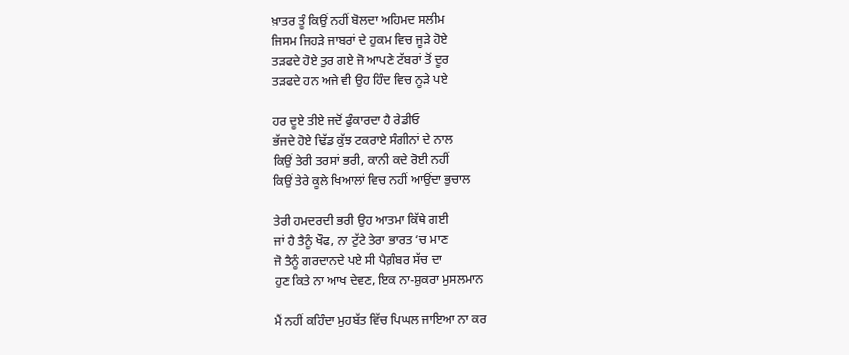ਖ਼ਾਤਰ ਤੂੰ ਕਿਉਂ ਨਹੀਂ ਬੋਲਦਾ ਅਹਿਮਦ ਸਲੀਮ
ਜਿਸਮ ਜਿਹੜੇ ਜਾਬਰਾਂ ਦੇ ਹੁਕਮ ਵਿਚ ਜੂੜੇ ਹੋਏ
ਤੜਫਦੇ ਹੋਏ ਤੁਰ ਗਏ ਜੋ ਆਪਣੇ ਟੱਬਰਾਂ ਤੋਂ ਦੂਰ
ਤੜਫਦੇ ਹਨ ਅਜੇ ਵੀ ਉਹ ਹਿੰਦ ਵਿਚ ਨੂੜੇ ਪਏ

ਹਰ ਦੂਏ ਤੀਏ ਜਦੋਂ ਫੁੰਕਾਰਦਾ ਹੈ ਰੇਡੀਓ
ਭੱਜਦੇ ਹੋਏ ਢਿੱਡ ਕੁੱਝ ਟਕਰਾਏ ਸੰਗੀਨਾਂ ਦੇ ਨਾਲ
ਕਿਉਂ ਤੇਰੀ ਤਰਸਾਂ ਭਰੀ, ਕਾਨੀ ਕਦੇ ਰੋਈ ਨਹੀਂ
ਕਿਉਂ ਤੇਰੇ ਕੂਲੇ ਖਿਆਲਾਂ ਵਿਚ ਨਹੀਂ ਆਉਂਦਾ ਭੁਚਾਲ

ਤੇਰੀ ਹਮਦਰਦੀ ਭਰੀ ਉਹ ਆਤਮਾ ਕਿੱਥੇ ਗਈ
ਜਾਂ ਹੈ ਤੈਨੂੰ ਖੌਫ, ਨਾ ਟੁੱਟੇ ਤੇਰਾ ਭਾਰਤ ‘ਚ ਮਾਣ
ਜੋ ਤੈਨੂੰ ਗਰਦਾਨਦੇ ਪਏ ਸੀ ਪੈਗ਼ੰਬਰ ਸੱਚ ਦਾ
ਹੁਣ ਕਿਤੇ ਨਾ ਆਖ ਦੇਵਣ, ਇਕ ਨਾ-ਸ਼ੁਕਰਾ ਮੁਸਲਮਾਨ

ਮੈਂ ਨਹੀਂ ਕਹਿੰਦਾ ਮੁਹਬੱਤ ਵਿੱਚ ਪਿਘਲ ਜਾਇਆ ਨਾ ਕਰ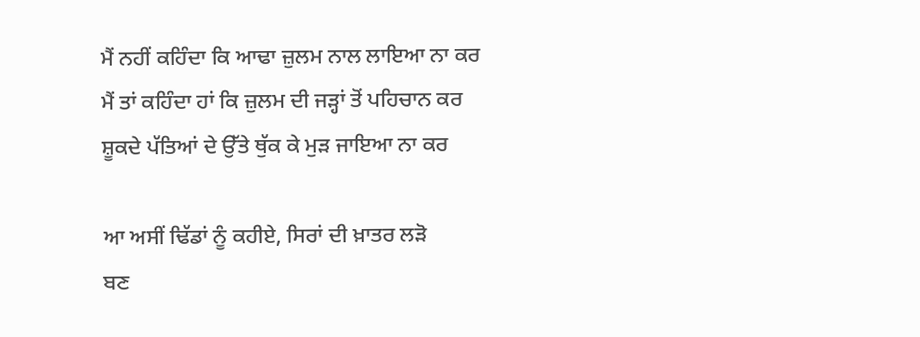ਮੈਂ ਨਹੀਂ ਕਹਿੰਦਾ ਕਿ ਆਢਾ ਜ਼ੁਲਮ ਨਾਲ ਲਾਇਆ ਨਾ ਕਰ
ਮੈਂ ਤਾਂ ਕਹਿੰਦਾ ਹਾਂ ਕਿ ਜ਼ੁਲਮ ਦੀ ਜੜ੍ਹਾਂ ਤੋਂ ਪਹਿਚਾਨ ਕਰ
ਸ਼ੂਕਦੇ ਪੱਤਿਆਂ ਦੇ ਉੱਤੇ ਥੁੱਕ ਕੇ ਮੁੜ ਜਾਇਆ ਨਾ ਕਰ

ਆ ਅਸੀਂ ਢਿੱਡਾਂ ਨੂੰ ਕਹੀਏ, ਸਿਰਾਂ ਦੀ ਖ਼ਾਤਰ ਲੜੋ
ਬਣ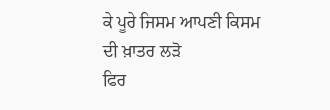ਕੇ ਪੂਰੇ ਜਿਸਮ ਆਪਣੀ ਕਿਸਮ ਦੀ ਖ਼ਾਤਰ ਲੜੋ
ਫਿਰ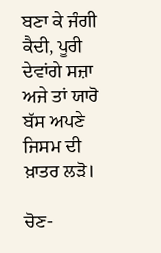ਬਣਾ ਕੇ ਜੰਗੀ ਕੈਦੀ, ਪੂਰੀ ਦੇਵਾਂਗੇ ਸਜ਼ਾ
ਅਜੇ ਤਾਂ ਯਾਰੋ ਬੱਸ ਅਪਣੇ ਜਿਸਮ ਦੀ ਖ਼ਾਤਰ ਲੜੋ।

ਚੋਣ-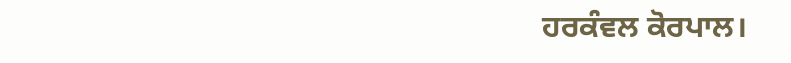ਹਰਕੰਵਲ ਕੋਰਪਾਲ।